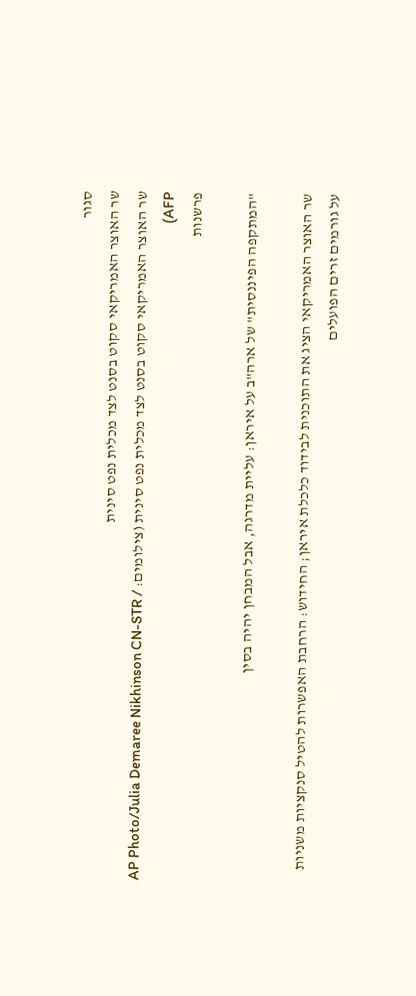סגור
שר האוצר האמריקאי סקוט בסנט לצד מכלית נפט סינית
שר האוצר האמריקאי סקוט בסנט לצד מכלית נפט סינית (צילומים: AP Photo/Julia Demaree Nikhinson CN-STR / AFP)
פרשנות

"המתקפה הפיננסית" של ארה"ב על איראן: עליית מדרגה, אבל המבחן יהיה בסין

שר האוצר האמריקאי הציג את התוכנית לבידוד כלכלת איראן; החידוש: הרחבת האפשרות להטיל סנקציות משניות על גורמים זרים הפועלים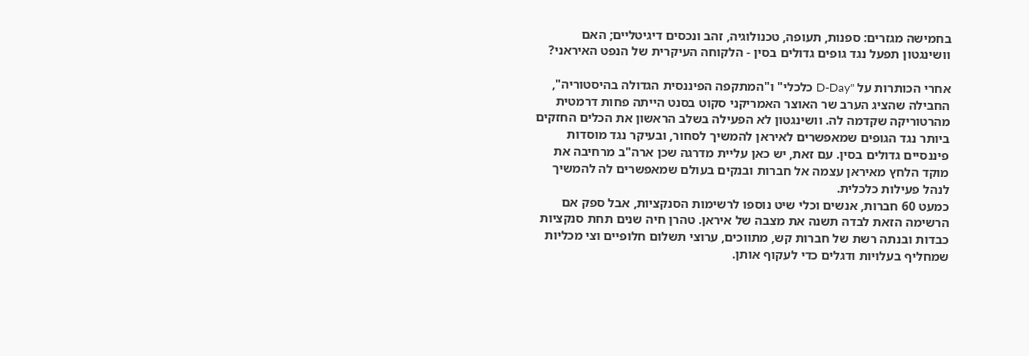בחמישה מגזרים: ספנות, תעופה, טכנולוגיה, זהב ונכסים דיגיטליים; האם וושינגטון תפעל נגד גופים גדולים בסין - הלקוחה העיקרית של הנפט האיראני?

אחרי הכותרות על "D-Day כלכלי" ו"המתקפה הפיננסית הגדולה בהיסטוריה", החבילה שהציג הערב שר האוצר האמריקני סקוט בסנט הייתה פחות דרמטית מהרטוריקה שקדמה לה. וושינגטון לא הפעילה בשלב הראשון את הכלים החזקים ביותר נגד הגופים שמאפשרים לאיראן להמשיך לסחור, ובעיקר נגד מוסדות פיננסיים גדולים בסין. עם זאת, יש כאן עליית מדרגה שכן ארה"ב מרחיבה את מוקד הלחץ מאיראן עצמה אל חברות ובנקים בעולם שמאפשרים לה להמשיך לנהל פעילות כלכלית.
כמעט 60 חברות, אנשים וכלי שיט נוספו לרשימות הסנקציות, אבל ספק אם הרשימה הזאת לבדה תשנה את מצבה של איראן. טהרן חיה שנים תחת סנקציות כבדות ובנתה רשת של חברות קש, מתווכים, ערוצי תשלום חלופיים וצי מכליות שמחליף בעלויות ודגלים כדי לעקוף אותן.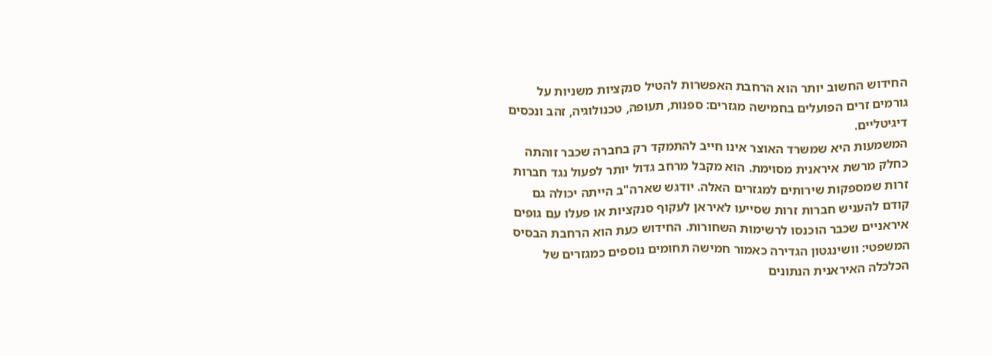החידוש החשוב יותר הוא הרחבת האפשרות להטיל סנקציות משניות על גורמים זרים הפועלים בחמישה מגזרים: ספנות, תעופה, טכנולוגיה, זהב ונכסים דיגיטליים.
המשמעות היא שמשרד האוצר אינו חייב להתמקד רק בחברה שכבר זוהתה כחלק מרשת איראנית מסוימת. הוא מקבל מרחב גדול יותר לפעול נגד חברות זרות שמספקות שירותים למגזרים האלה. יודגש שארה"ב הייתה יכולה גם קודם להעניש חברות זרות שסייעו לאיראן לעקוף סנקציות או פעלו עם גופים איראניים שכבר הוכנסו לרשימות השחורות. החידוש כעת הוא הרחבת הבסיס המשפטי: וושינגטון הגדירה כאמור חמישה תחומים נוספים כמגזרים של הכלכלה האיראנית הנתונים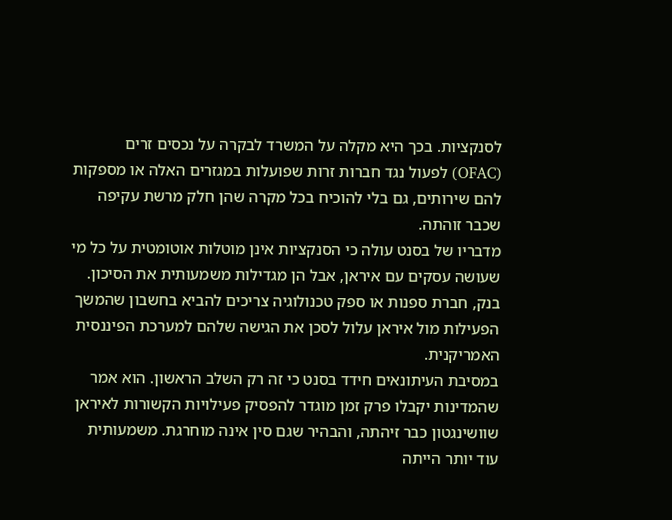לסנקציות. בכך היא מקלה על המשרד לבקרה על נכסים זרים (OFAC) לפעול נגד חברות זרות שפועלות במגזרים האלה או מספקות להם שירותים, גם בלי להוכיח בכל מקרה שהן חלק מרשת עקיפה שכבר זוהתה.
מדבריו של בסנט עולה כי הסנקציות אינן מוטלות אוטומטית על כל מי שעושה עסקים עם איראן, אבל הן מגדילות משמעותית את הסיכון. בנק, חברת ספנות או ספק טכנולוגיה צריכים להביא בחשבון שהמשך הפעילות מול איראן עלול לסכן את הגישה שלהם למערכת הפיננסית האמריקנית.
במסיבת העיתונאים חידד בסנט כי זה רק השלב הראשון. הוא אמר שהמדינות יקבלו פרק זמן מוגדר להפסיק פעילויות הקשורות לאיראן שוושינגטון כבר זיהתה, והבהיר שגם סין אינה מוחרגת. משמעותית עוד יותר הייתה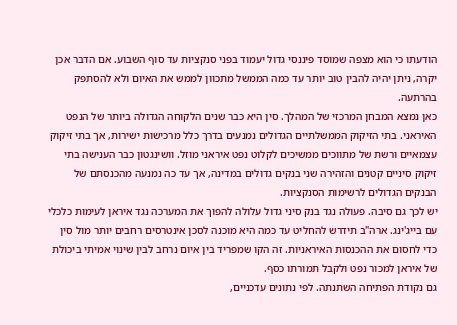הודעתו כי הוא מצפה שמוסד פיננסי גדול יעמוד בפני סנקציות עד סוף השבוע. אם הדבר אכן יקרה, ניתן יהיה להבין טוב יותר עד כמה הממשל מתכוון לממש את האיום ולא להסתפק בהרתעה.
כאן נמצא המבחן המרכזי של המהלך. סין היא כבר שנים הלקוחה הגדולה ביותר של הנפט האיראני. בתי הזיקוק הממשלתיים הגדולים נמנעים בדרך כלל מרכישות ישירות, אך בתי זיקוק עצמאיים ורשת של מתווכים ממשיכים לקלוט נפט איראני מוזל. וושינגטון כבר הענישה בתי זיקוק סיניים קטנים והזהירה שני בנקים גדולים במדינה, אך עד כה נמנעה מהכנסתם של הבנקים הגדולים לרשימות הסנקציות.
יש לכך גם סיבה. פעולה נגד בנק סיני גדול עלולה להפוך את המערכה נגד איראן לעימות כלכלי עם בייג'ינג. ארה"ב תידרש להחליט עד כמה היא מוכנה לסכן אינטרסים רחבים יותר מול סין כדי לחסום את ההכנסות האיראניות. זה הקו שמפריד בין איום נרחב לבין שינוי אמיתי ביכולת של איראן למכור נפט ולקבל תמורתו כסף.
גם נקודת הפתיחה השתנתה. לפי נתונים עדכניים,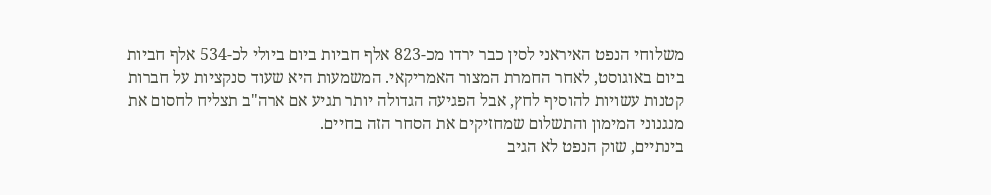משלוחי הנפט האיראני לסין כבר ירדו מכ-823 אלף חביות ביום ביולי לכ-534 אלף חביות ביום באוגוסט, לאחר החמרת המצור האמריקאי. המשמעות היא שעוד סנקציות על חברות קטנות עשויות להוסיף לחץ, אבל הפגיעה הגדולה יותר תגיע אם ארה"ב תצליח לחסום את מנגנוני המימון והתשלום שמחזיקים את הסחר הזה בחיים.
בינתיים, שוק הנפט לא הגיב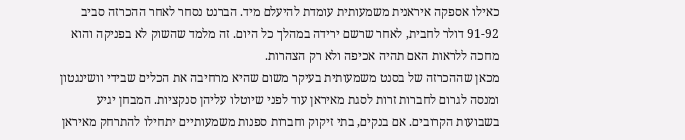כאילו אספקה איראנית משמעותית עומדת להיעלם מיד. הברנט נסחר לאחר ההכרזה סביב 91-92 דולר לחבית, לאחר שרשם ירידה במהלך כל היום. זה מלמד שהשוק לא בפניקה והוא מחכה ללראות האם תהיה אכיפה ולא רק הצהרות.
מכאן שההכרזה של בסנט משמעותית בעיקר משום שהיא מרחיבה את הכלים שבידי וושינגטון ומנסה לגרום לחברות זרות לסגת מאיראן עוד לפני שיוטלו עליהן סנקציות. המבחן יגיע בשבועות הקרובים. אם בנקים, בתי זיקוק וחברות ספנות משמעותיים יתחילו להתרחק מאיראן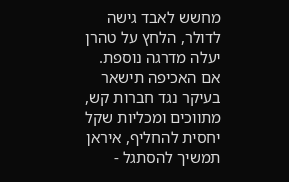מחשש לאבד גישה לדולר, הלחץ על טהרן יעלה מדרגה נוספת. אם האכיפה תישאר בעיקר נגד חברות קש, מתווכים ומכליות שקל יחסית להחליף, איראן תמשיך להסתגל -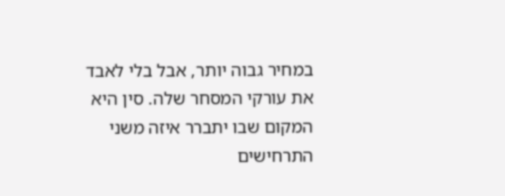במחיר גבוה יותר, אבל בלי לאבד את עורקי המסחר שלה. סין היא המקום שבו יתברר איזה משני התרחישים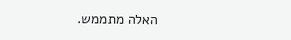האלה מתממש.